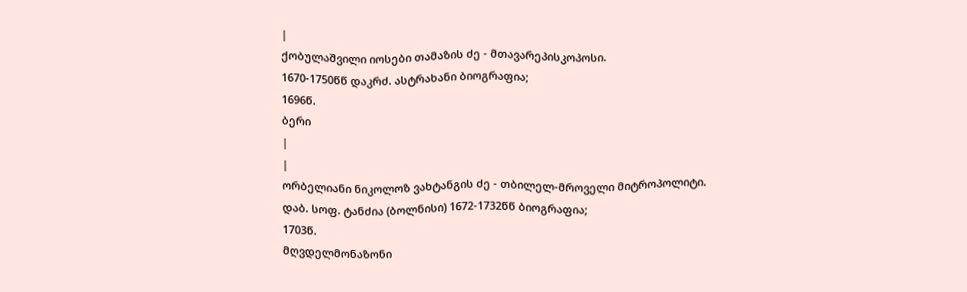|
ქობულაშვილი იოსები თამაზის ძე - მთავარეპისკოპოსი.
1670-1750წწ დაკრძ. ასტრახანი ბიოგრაფია;
1696წ.
ბერი
|
|
ორბელიანი ნიკოლოზ ვახტანგის ძე - თბილელ-მროველი მიტროპოლიტი.
დაბ. სოფ. ტანძია (ბოლნისი) 1672-1732წწ ბიოგრაფია;
1703წ.
მღვდელმონაზონი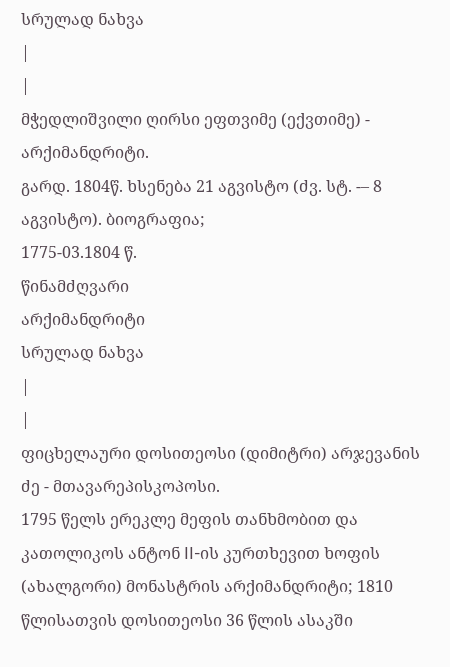სრულად ნახვა
|
|
მჭედლიშვილი ღირსი ეფთვიმე (ექვთიმე) - არქიმანდრიტი.
გარდ. 1804წ. ხსენება 21 აგვისტო (ძვ. სტ. -– 8 აგვისტო). ბიოგრაფია;
1775-03.1804 წ.
წინამძღვარი
არქიმანდრიტი
სრულად ნახვა
|
|
ფიცხელაური დოსითეოსი (დიმიტრი) არჯევანის ძე - მთავარეპისკოპოსი.
1795 წელს ერეკლე მეფის თანხმობით და კათოლიკოს ანტონ II-ის კურთხევით ხოფის (ახალგორი) მონასტრის არქიმანდრიტი; 1810 წლისათვის დოსითეოსი 36 წლის ასაკში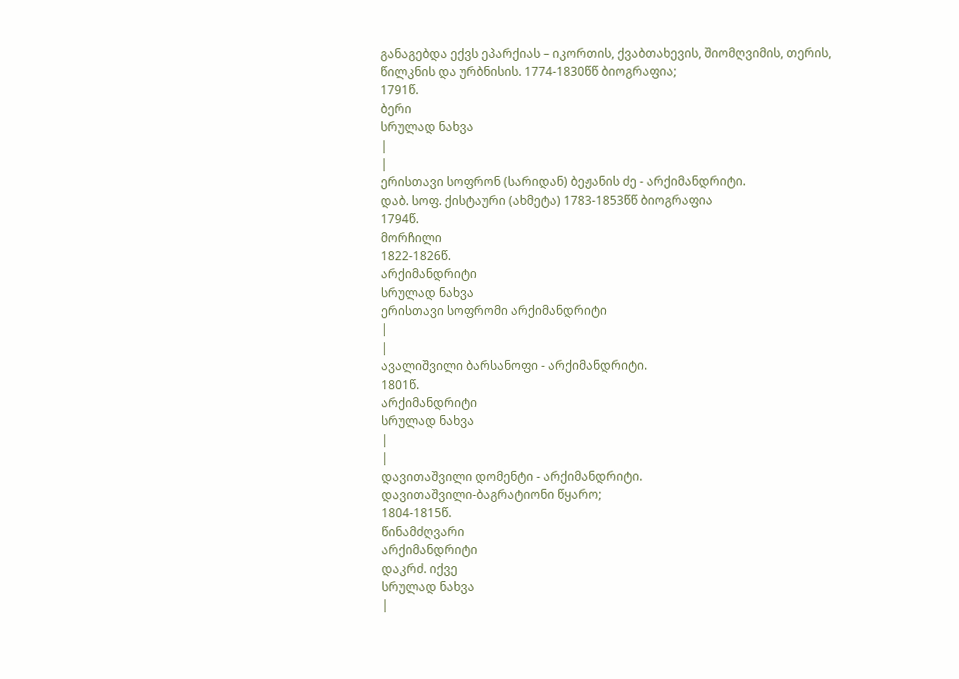განაგებდა ექვს ეპარქიას – იკორთის, ქვაბთახევის, შიომღვიმის, თერის, წილკნის და ურბნისის. 1774-1830წწ ბიოგრაფია;
1791წ.
ბერი
სრულად ნახვა
|
|
ერისთავი სოფრონ (სარიდან) ბეჟანის ძე - არქიმანდრიტი.
დაბ. სოფ. ქისტაური (ახმეტა) 1783-1853წწ ბიოგრაფია
1794წ.
მორჩილი
1822-1826წ.
არქიმანდრიტი
სრულად ნახვა
ერისთავი სოფრომი არქიმანდრიტი
|
|
ავალიშვილი ბარსანოფი - არქიმანდრიტი.
1801წ.
არქიმანდრიტი
სრულად ნახვა
|
|
დავითაშვილი დომენტი - არქიმანდრიტი.
დავითაშვილი-ბაგრატიონი წყარო;
1804-1815წ.
წინამძღვარი
არქიმანდრიტი
დაკრძ. იქვე
სრულად ნახვა
|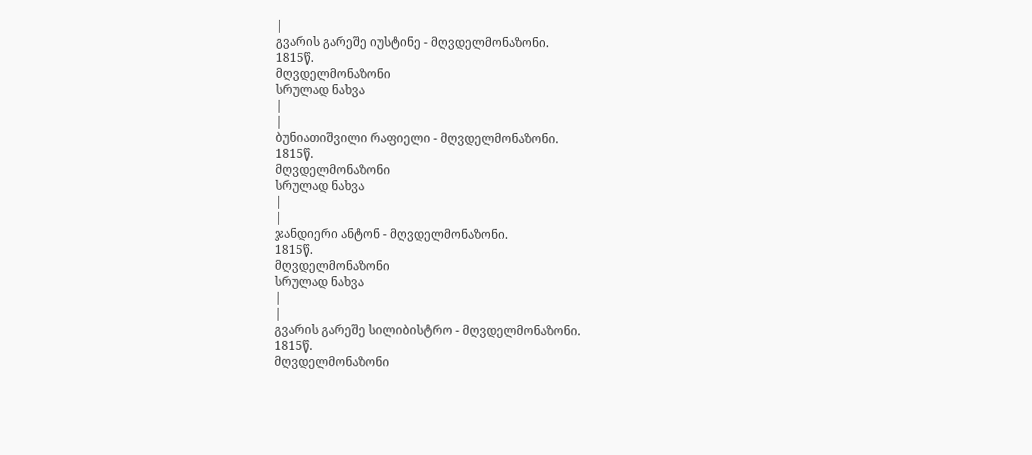|
გვარის გარეშე იუსტინე - მღვდელმონაზონი.
1815წ.
მღვდელმონაზონი
სრულად ნახვა
|
|
ბუნიათიშვილი რაფიელი - მღვდელმონაზონი.
1815წ.
მღვდელმონაზონი
სრულად ნახვა
|
|
ჯანდიერი ანტონ - მღვდელმონაზონი.
1815წ.
მღვდელმონაზონი
სრულად ნახვა
|
|
გვარის გარეშე სილიბისტრო - მღვდელმონაზონი.
1815წ.
მღვდელმონაზონი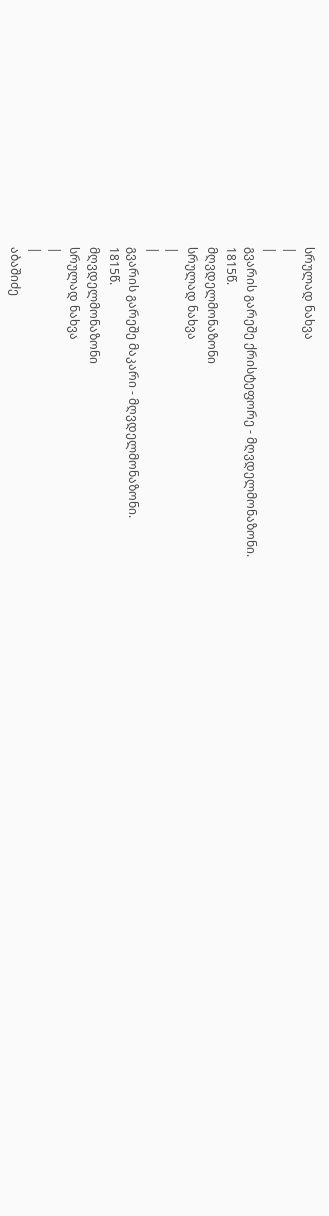სრულად ნახვა
|
|
გვარის გარეშე ქრისტეფორე - მღვდელმონაზონი.
1815წ.
მღვდელმონაზონი
სრულად ნახვა
|
|
გვარის გარეშე მაკარი - მღვდელმონაზონი.
1815წ.
მღვდელმონაზონი
სრულად ნახვა
|
|
აბაშიძე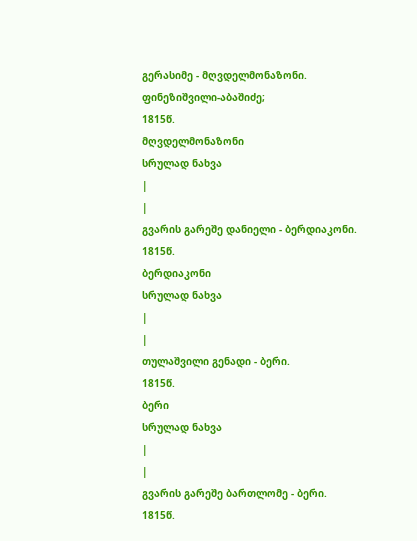გერასიმე - მღვდელმონაზონი.
ფინეზიშვილი-აბაშიძე;
1815წ.
მღვდელმონაზონი
სრულად ნახვა
|
|
გვარის გარეშე დანიელი - ბერდიაკონი.
1815წ.
ბერდიაკონი
სრულად ნახვა
|
|
თულაშვილი გენადი - ბერი.
1815წ.
ბერი
სრულად ნახვა
|
|
გვარის გარეშე ბართლომე - ბერი.
1815წ.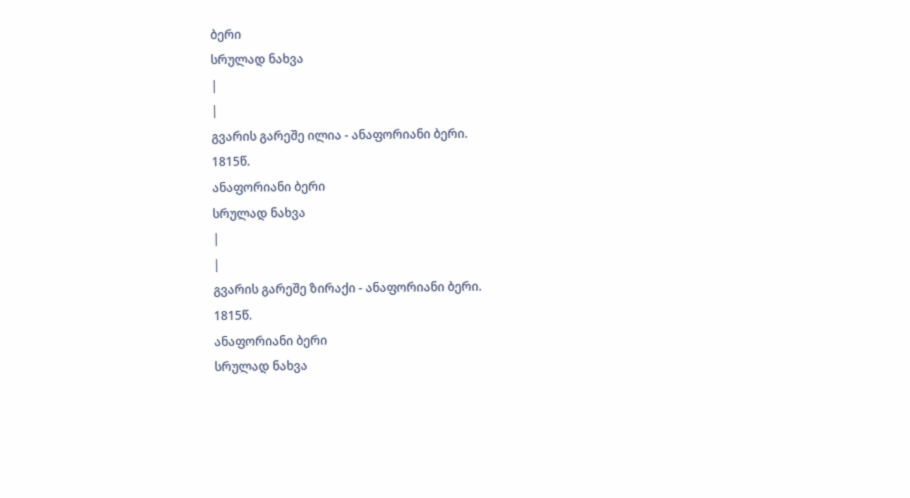ბერი
სრულად ნახვა
|
|
გვარის გარეშე ილია - ანაფორიანი ბერი.
1815წ.
ანაფორიანი ბერი
სრულად ნახვა
|
|
გვარის გარეშე ზირაქი - ანაფორიანი ბერი.
1815წ.
ანაფორიანი ბერი
სრულად ნახვა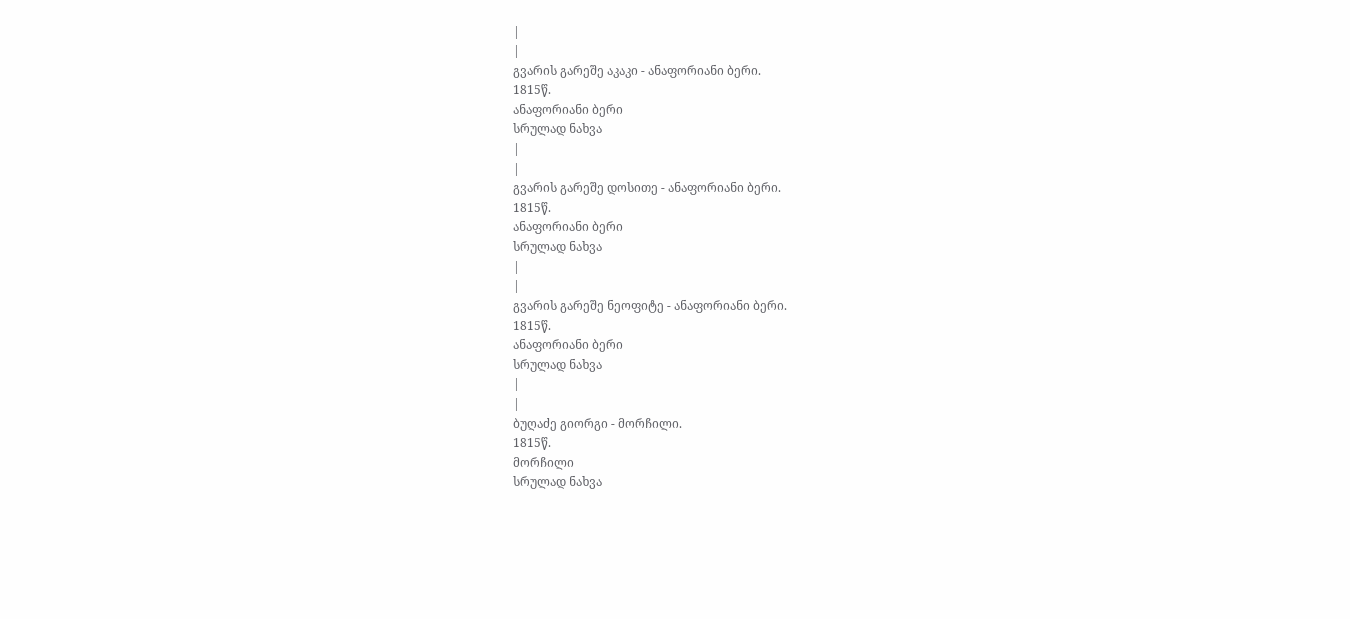|
|
გვარის გარეშე აკაკი - ანაფორიანი ბერი.
1815წ.
ანაფორიანი ბერი
სრულად ნახვა
|
|
გვარის გარეშე დოსითე - ანაფორიანი ბერი.
1815წ.
ანაფორიანი ბერი
სრულად ნახვა
|
|
გვარის გარეშე ნეოფიტე - ანაფორიანი ბერი.
1815წ.
ანაფორიანი ბერი
სრულად ნახვა
|
|
ბუღაძე გიორგი - მორჩილი.
1815წ.
მორჩილი
სრულად ნახვა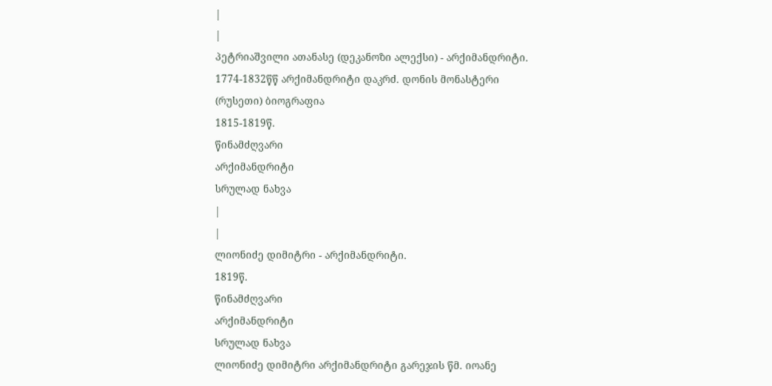|
|
პეტრიაშვილი ათანასე (დეკანოზი ალექსი) - არქიმანდრიტი.
1774-1832წწ არქიმანდრიტი დაკრძ. დონის მონასტერი (რუსეთი) ბიოგრაფია
1815-1819წ.
წინამძღვარი
არქიმანდრიტი
სრულად ნახვა
|
|
ლიონიძე დიმიტრი - არქიმანდრიტი.
1819წ.
წინამძღვარი
არქიმანდრიტი
სრულად ნახვა
ლიონიძე დიმიტრი არქიმანდრიტი გარეჯის წმ. იოანე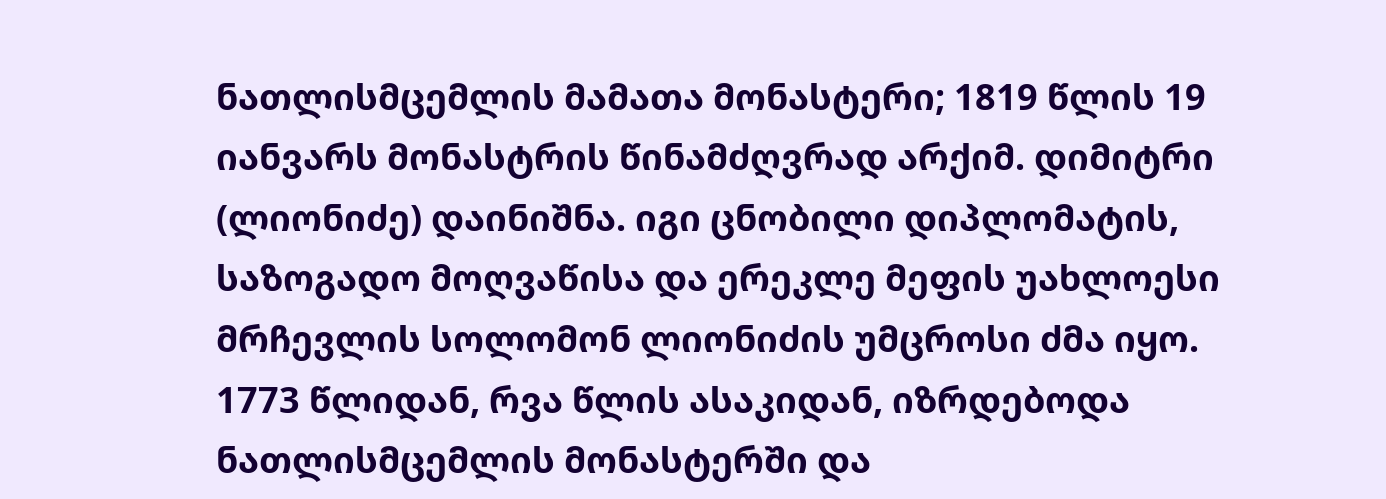ნათლისმცემლის მამათა მონასტერი; 1819 წლის 19 იანვარს მონასტრის წინამძღვრად არქიმ. დიმიტრი (ლიონიძე) დაინიშნა. იგი ცნობილი დიპლომატის, საზოგადო მოღვაწისა და ერეკლე მეფის უახლოესი მრჩევლის სოლომონ ლიონიძის უმცროსი ძმა იყო. 1773 წლიდან, რვა წლის ასაკიდან, იზრდებოდა ნათლისმცემლის მონასტერში და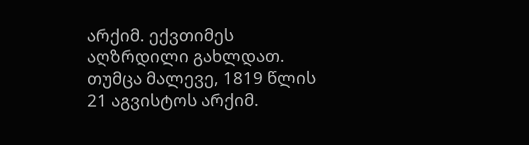არქიმ. ექვთიმეს აღზრდილი გახლდათ. თუმცა მალევე, 1819 წლის 21 აგვისტოს არქიმ.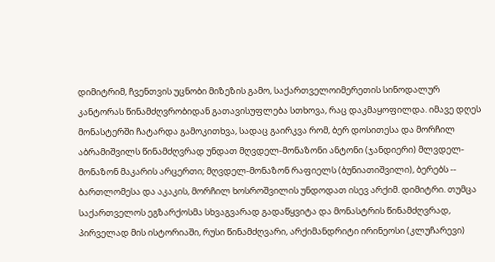დიმიტრიმ, ჩვენთვის უცნობი მიზეზის გამო, საქართველოიმერეთის სინოდალურ კანტორას წინამძღვრობიდან გათავისუფლება სთხოვა, რაც დაკმაყოფილდა. იმავე დღეს მონასტერში ჩატარდა გამოკითხვა, სადაც გაირკვა რომ, ბერ დოსითესა და მორჩილ აბრამიშვილს წინამძღვრად უნდათ მღვდელ-მონაზონი ანტონი (ჯანდიერი) მლვდელ-მონაზონ მაკარის არცერთი; მღვდელ-მონაზონ რაფიელს (ბუნიათიშვილი), ბერებს -- ბართლომესა და აკაკის, მორჩილ ხოსროშვილის უნდოდათ ისევ არქიმ. დიმიტრი. თუმცა საქართველოს ეგზარქოსმა სხვაგვარად გადაწყვიტა და მონასტრის წინამძღვრად, პირველად მის ისტორიაში, რუსი წინამძღვარი, არქიმანდრიტი ირინეოსი (კლუჩარევი)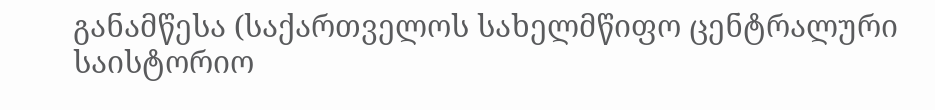განამწესა (საქართველოს სახელმწიფო ცენტრალური საისტორიო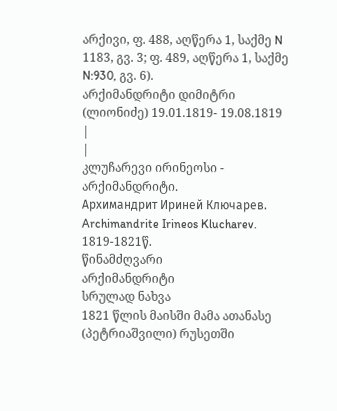არქივი, ფ. 488, აღწერა 1, საქმე N 1183, გვ. 3; ფ. 489, აღწერა 1, საქმე N:930, გვ. 6).
არქიმანდრიტი დიმიტრი (ლიონიძე) 19.01.1819- 19.08.1819
|
|
კლუჩარევი ირინეოსი - არქიმანდრიტი.
Архимандрит Ириней Ключарев. Archimandrite Irineos Klucharev.
1819-1821წ.
წინამძღვარი
არქიმანდრიტი
სრულად ნახვა
1821 წლის მაისში მამა ათანასე (პეტრიაშვილი) რუსეთში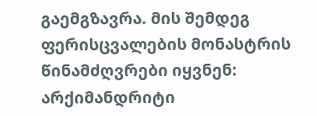გაემგზავრა. მის შემდეგ ფერისცვალების მონასტრის წინამძღვრები იყვნენ: არქიმანდრიტი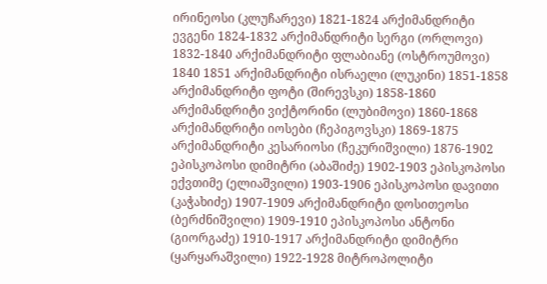ირინეოსი (კლუჩარევი) 1821-1824 არქიმანდრიტი ევგენი 1824-1832 არქიმანდრიტი სერგი (ორლოვი) 1832-1840 არქიმანდრიტი ფლაბიანე (ოსტროუმოვი) 1840 1851 არქიმანდრიტი ისრაელი (ლუკინი) 1851-1858 არქიმანდრიტი ფოტი (შირევსკი) 1858-1860 არქიმანდრიტი ვიქტორინი (ლუბიმოვი) 1860-1868 არქიმანდრიტი იოსები (ჩეპიგოვსკი) 1869-1875 არქიმანდრიტი კესარიოსი (ჩეკურიშვილი) 1876-1902 ეპისკოპოსი დიმიტრი (აბაშიძე) 1902-1903 ეპისკოპოსი ექვთიმე (ელიაშვილი) 1903-1906 ეპისკოპოსი დავითი (კაჭახიძე) 1907-1909 არქიმანდრიტი დოსითეოსი (ბერძნიშვილი) 1909-1910 ეპისკოპოსი ანტონი (გიორგაძე) 1910-1917 არქიმანდრიტი დიმიტრი (ყარყარაშვილი) 1922-1928 მიტროპოლიტი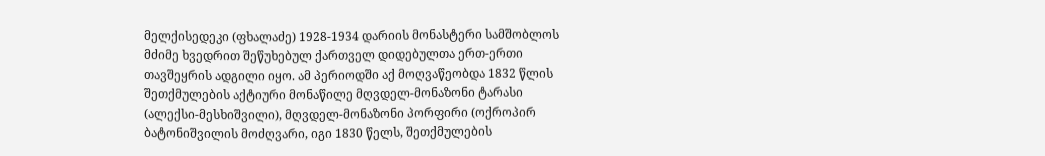მელქისედეკი (ფხალაძე) 1928-1934 დარიის მონასტერი სამშობლოს მძიმე ხვედრით შეწუხებულ ქართველ დიდებულთა ერთ-ერთი თავშეყრის ადგილი იყო. ამ პერიოდში აქ მოღვაწეობდა 1832 წლის შეთქმულების აქტიური მონაწილე მღვდელ-მონაზონი ტარასი (ალექსი-მესხიშვილი), მღვდელ-მონაზონი პორფირი (ოქროპირ ბატონიშვილის მოძღვარი, იგი 1830 წელს, შეთქმულების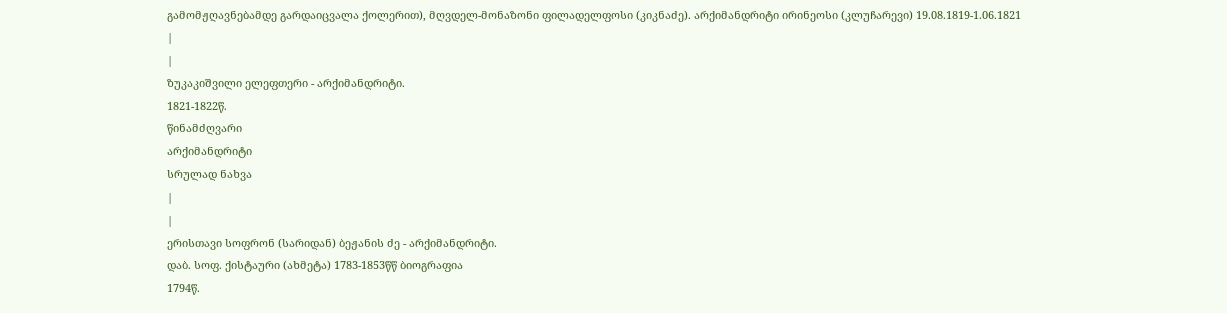გამომჟღავნებამდე გარდაიცვალა ქოლერით), მღვდელ-მონაზონი ფილადელფოსი (კიკნაძე). არქიმანდრიტი ირინეოსი (კლუჩარევი) 19.08.1819-1.06.1821
|
|
ზუკაკიშვილი ელეფთერი - არქიმანდრიტი.
1821-1822წ.
წინამძღვარი
არქიმანდრიტი
სრულად ნახვა
|
|
ერისთავი სოფრონ (სარიდან) ბეჟანის ძე - არქიმანდრიტი.
დაბ. სოფ. ქისტაური (ახმეტა) 1783-1853წწ ბიოგრაფია
1794წ.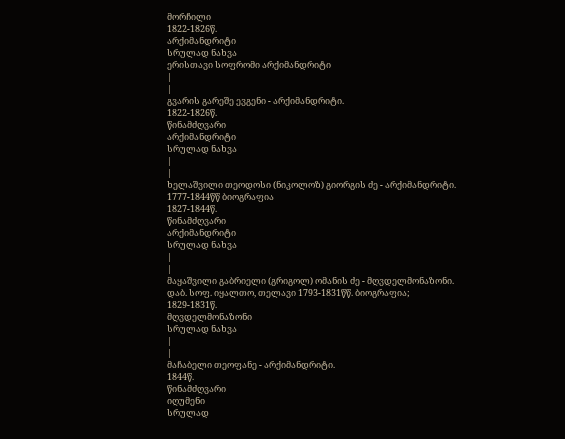მორჩილი
1822-1826წ.
არქიმანდრიტი
სრულად ნახვა
ერისთავი სოფრომი არქიმანდრიტი
|
|
გვარის გარეშე ევგენი - არქიმანდრიტი.
1822-1826წ.
წინამძღვარი
არქიმანდრიტი
სრულად ნახვა
|
|
ხელაშვილი თეოდოსი (ნიკოლოზ) გიორგის ძე - არქიმანდრიტი.
1777-1844წწ ბიოგრაფია
1827-1844წ.
წინამძღვარი
არქიმანდრიტი
სრულად ნახვა
|
|
მაყაშვილი გაბრიელი (გრიგოლ) ომანის ძე - მღვდელმონაზონი.
დაბ. სოფ. იყალთო, თელავი 1793-1831წწ. ბიოგრაფია;
1829-1831წ.
მღვდელმონაზონი
სრულად ნახვა
|
|
მაჩაბელი თეოფანე - არქიმანდრიტი.
1844წ.
წინამძღვარი
იღუმენი
სრულად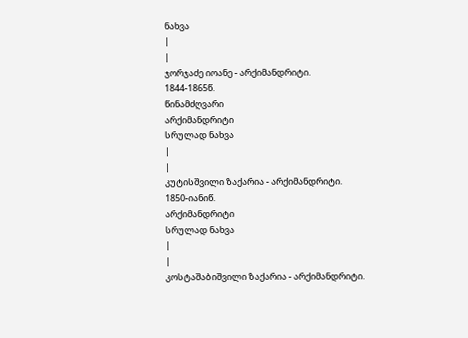ნახვა
|
|
ჯორჯაძე იოანე - არქიმანდრიტი.
1844-1865წ.
წინამძღვარი
არქიმანდრიტი
სრულად ნახვა
|
|
კუტისშვილი ზაქარია - არქიმანდრიტი.
1850-იანიწ.
არქიმანდრიტი
სრულად ნახვა
|
|
კოსტაშაბიშვილი ზაქარია - არქიმანდრიტი.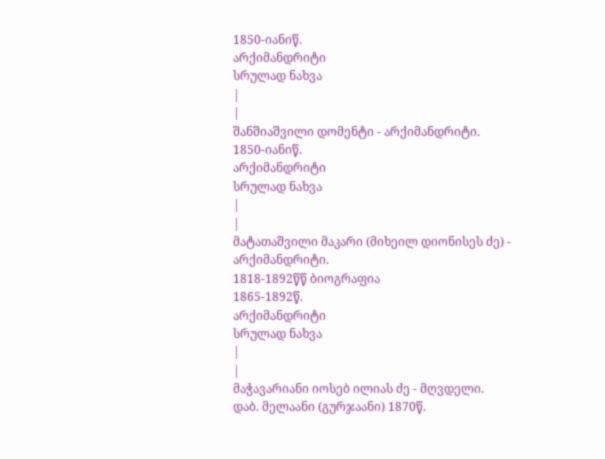1850-იანიწ.
არქიმანდრიტი
სრულად ნახვა
|
|
შანშიაშვილი დომენტი - არქიმანდრიტი.
1850-იანიწ.
არქიმანდრიტი
სრულად ნახვა
|
|
მატათაშვილი მაკარი (მიხეილ დიონისეს ძე) - არქიმანდრიტი.
1818-1892წწ ბიოგრაფია
1865-1892წ.
არქიმანდრიტი
სრულად ნახვა
|
|
მაჭავარიანი იოსებ ილიას ძე - მღვდელი.
დაბ. მელაანი (გურჯაანი) 1870წ.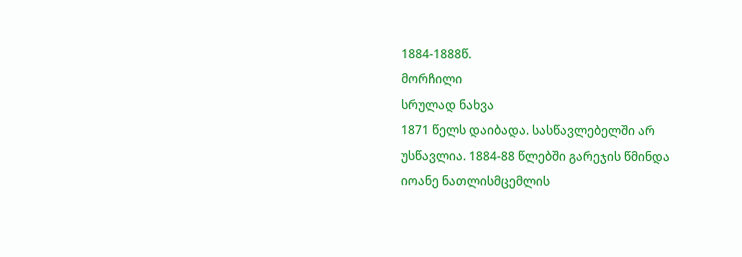1884-1888წ.
მორჩილი
სრულად ნახვა
1871 წელს დაიბადა. სასწავლებელში არ უსწავლია. 1884-88 წლებში გარეჯის წმინდა იოანე ნათლისმცემლის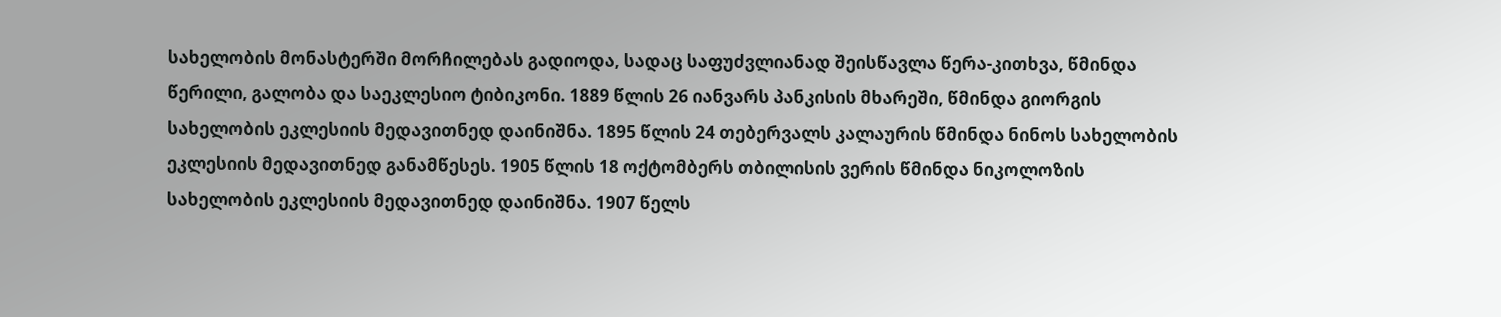სახელობის მონასტერში მორჩილებას გადიოდა, სადაც საფუძვლიანად შეისწავლა წერა-კითხვა, წმინდა წერილი, გალობა და საეკლესიო ტიბიკონი. 1889 წლის 26 იანვარს პანკისის მხარეში, წმინდა გიორგის სახელობის ეკლესიის მედავითნედ დაინიშნა. 1895 წლის 24 თებერვალს კალაურის წმინდა ნინოს სახელობის ეკლესიის მედავითნედ განამწესეს. 1905 წლის 18 ოქტომბერს თბილისის ვერის წმინდა ნიკოლოზის სახელობის ეკლესიის მედავითნედ დაინიშნა. 1907 წელს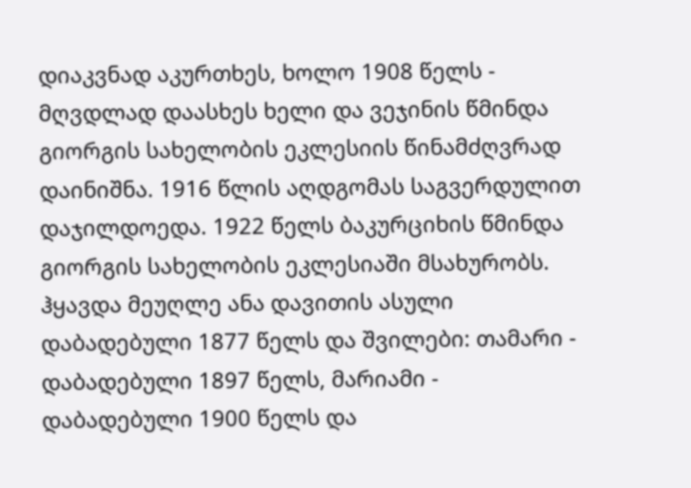დიაკვნად აკურთხეს, ხოლო 1908 წელს - მღვდლად დაასხეს ხელი და ვეჯინის წმინდა გიორგის სახელობის ეკლესიის წინამძღვრად დაინიშნა. 1916 წლის აღდგომას საგვერდულით დაჯილდოედა. 1922 წელს ბაკურციხის წმინდა გიორგის სახელობის ეკლესიაში მსახურობს. ჰყავდა მეუღლე ანა დავითის ასული დაბადებული 1877 წელს და შვილები: თამარი - დაბადებული 1897 წელს, მარიამი - დაბადებული 1900 წელს და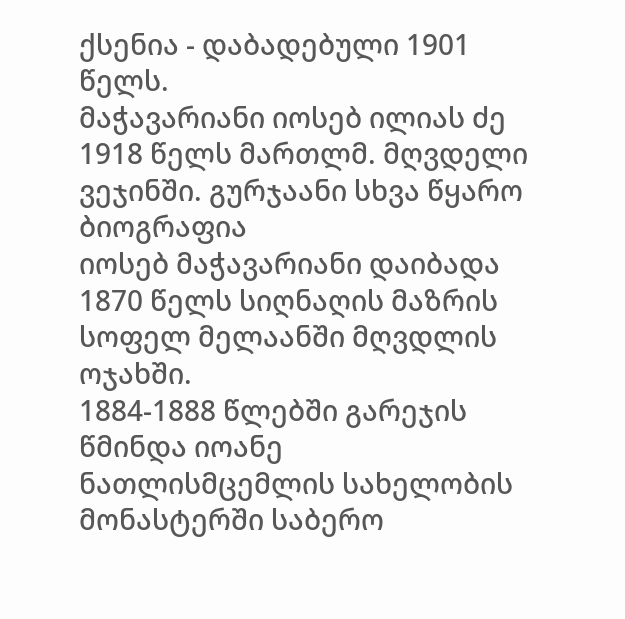ქსენია - დაბადებული 1901 წელს.
მაჭავარიანი იოსებ ილიას ძე 1918 წელს მართლმ. მღვდელი ვეჯინში. გურჯაანი სხვა წყარო ბიოგრაფია
იოსებ მაჭავარიანი დაიბადა 1870 წელს სიღნაღის მაზრის სოფელ მელაანში მღვდლის ოჯახში.
1884-1888 წლებში გარეჯის წმინდა იოანე ნათლისმცემლის სახელობის მონასტერში საბერო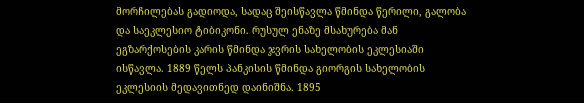მორჩილებას გადიოდა, სადაც შეისწავლა წმინდა წერილი, გალობა და საეკლესიო ტიბიკონი. რუსულ ენაზე მსახურება მან ეგზარქოსების კარის წმინდა ჯვრის სახელობის ეკლესიაში ისწავლა. 1889 წელს პანკისის წმინდა გიორგის სახელობის ეკლესიის მედავითნედ დაინიშნა. 1895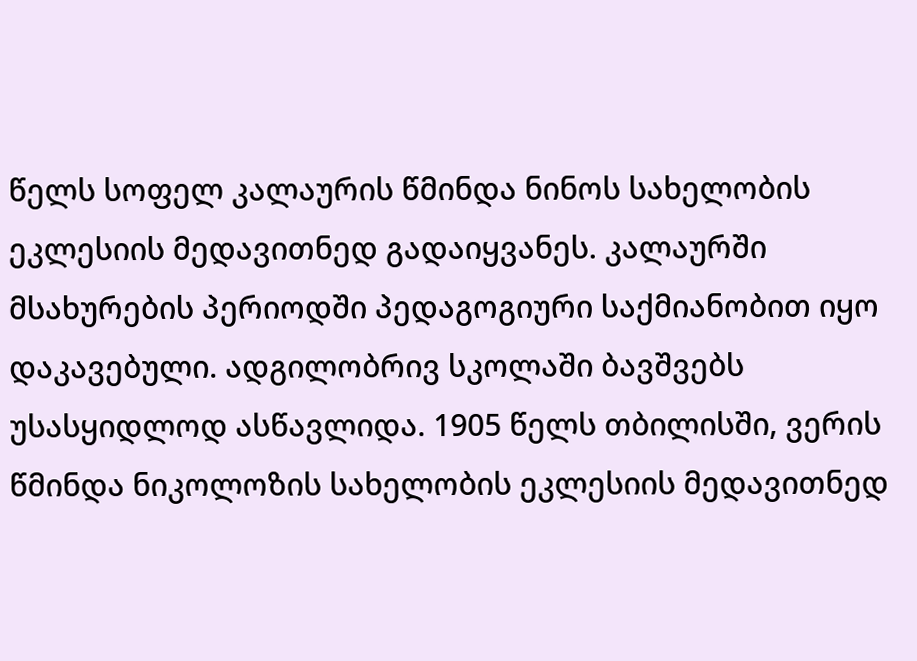წელს სოფელ კალაურის წმინდა ნინოს სახელობის ეკლესიის მედავითნედ გადაიყვანეს. კალაურში მსახურების პერიოდში პედაგოგიური საქმიანობით იყო დაკავებული. ადგილობრივ სკოლაში ბავშვებს უსასყიდლოდ ასწავლიდა. 1905 წელს თბილისში, ვერის წმინდა ნიკოლოზის სახელობის ეკლესიის მედავითნედ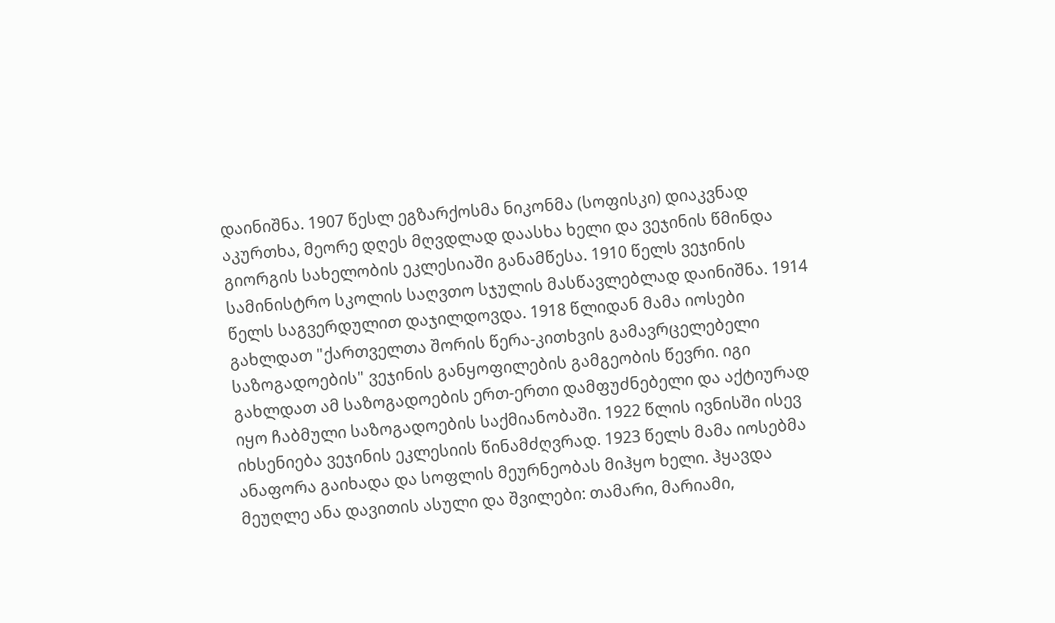დაინიშნა. 1907 წესლ ეგზარქოსმა ნიკონმა (სოფისკი) დიაკვნად აკურთხა, მეორე დღეს მღვდლად დაასხა ხელი და ვეჯინის წმინდა გიორგის სახელობის ეკლესიაში განამწესა. 1910 წელს ვეჯინის სამინისტრო სკოლის საღვთო სჯულის მასწავლებლად დაინიშნა. 1914 წელს საგვერდულით დაჯილდოვდა. 1918 წლიდან მამა იოსები გახლდათ "ქართველთა შორის წერა-კითხვის გამავრცელებელი საზოგადოების" ვეჯინის განყოფილების გამგეობის წევრი. იგი გახლდათ ამ საზოგადოების ერთ-ერთი დამფუძნებელი და აქტიურად იყო ჩაბმული საზოგადოების საქმიანობაში. 1922 წლის ივნისში ისევ იხსენიება ვეჯინის ეკლესიის წინამძღვრად. 1923 წელს მამა იოსებმა ანაფორა გაიხადა და სოფლის მეურნეობას მიჰყო ხელი. ჰყავდა მეუღლე ანა დავითის ასული და შვილები: თამარი, მარიამი,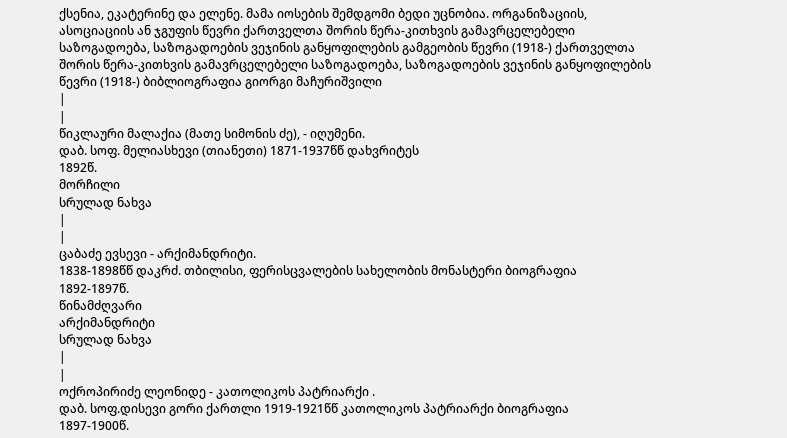ქსენია, ეკატერინე და ელენე. მამა იოსების შემდგომი ბედი უცნობია. ორგანიზაციის, ასოციაციის ან ჯგუფის წევრი ქართველთა შორის წერა-კითხვის გამავრცელებელი საზოგადოება, საზოგადოების ვეჯინის განყოფილების გამგეობის წევრი (1918-) ქართველთა შორის წერა-კითხვის გამავრცელებელი საზოგადოება, საზოგადოების ვეჯინის განყოფილების წევრი (1918-) ბიბლიოგრაფია გიორგი მაჩურიშვილი
|
|
წიკლაური მალაქია (მათე სიმონის ძე), - იღუმენი.
დაბ. სოფ. მელიასხევი (თიანეთი) 1871-1937წწ დახვრიტეს
1892წ.
მორჩილი
სრულად ნახვა
|
|
ცაბაძე ევსევი - არქიმანდრიტი.
1838-1898წწ დაკრძ. თბილისი, ფერისცვალების სახელობის მონასტერი ბიოგრაფია
1892-1897წ.
წინამძღვარი
არქიმანდრიტი
სრულად ნახვა
|
|
ოქროპირიძე ლეონიდე - კათოლიკოს პატრიარქი .
დაბ. სოფ.დისევი გორი ქართლი 1919-1921წწ კათოლიკოს პატრიარქი ბიოგრაფია
1897-1900წ.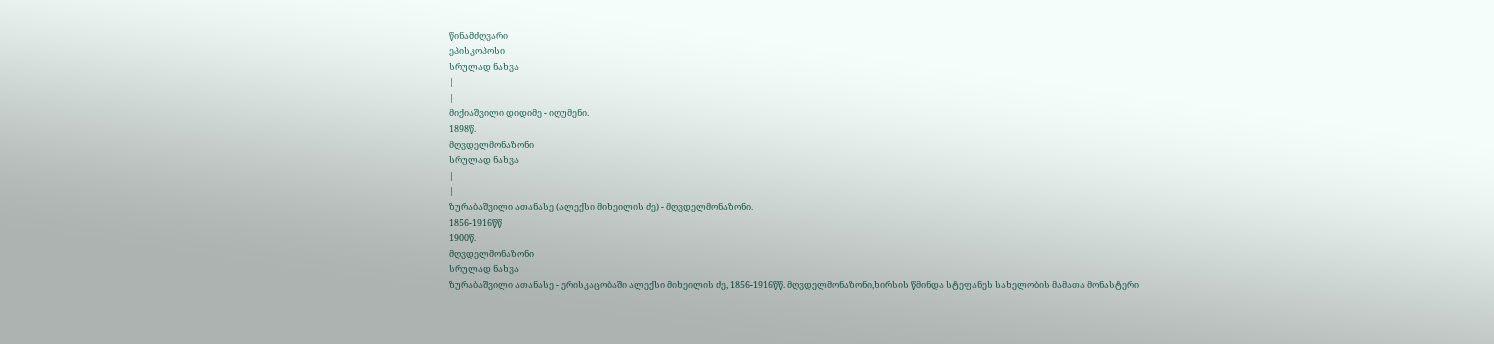წინამძღვარი
ეპისკოპოსი
სრულად ნახვა
|
|
მიქიაშვილი დიდიმე - იღუმენი.
1898წ.
მღვდელმონაზონი
სრულად ნახვა
|
|
ზურაბაშვილი ათანასე (ალექსი მიხეილის ძე) - მღვდელმონაზონი.
1856-1916წწ
1900წ.
მღვდელმონაზონი
სრულად ნახვა
ზურაბაშვილი ათანასე - ერისკაცობაში ალექსი მიხეილის ძე, 1856-1916წწ. მღვდელმონაზონი,ხირსის წმინდა სტეფანეს სახელობის მამათა მონასტერი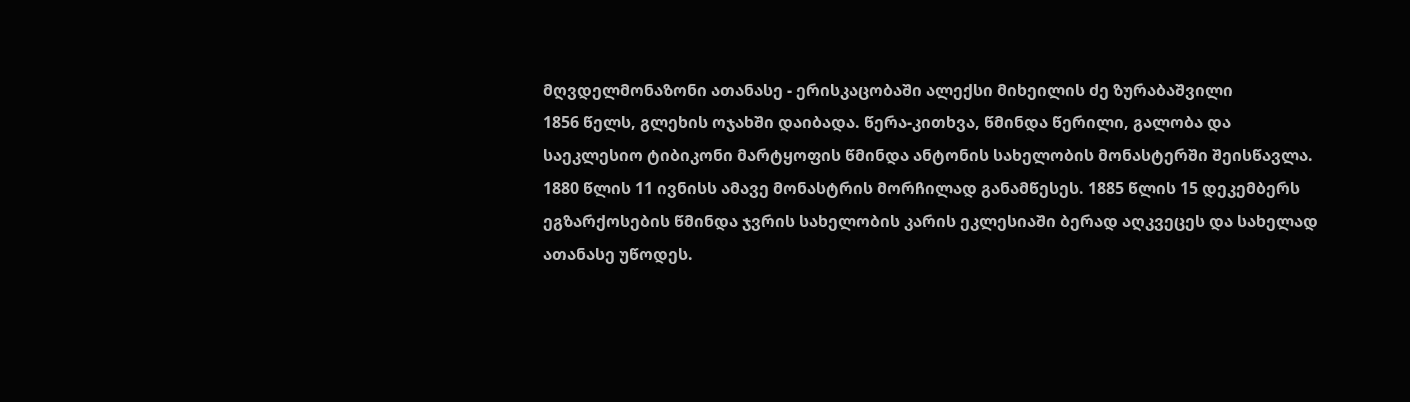მღვდელმონაზონი ათანასე - ერისკაცობაში ალექსი მიხეილის ძე ზურაბაშვილი
1856 წელს, გლეხის ოჯახში დაიბადა. წერა-კითხვა, წმინდა წერილი, გალობა და საეკლესიო ტიბიკონი მარტყოფის წმინდა ანტონის სახელობის მონასტერში შეისწავლა. 1880 წლის 11 ივნისს ამავე მონასტრის მორჩილად განამწესეს. 1885 წლის 15 დეკემბერს ეგზარქოსების წმინდა ჯვრის სახელობის კარის ეკლესიაში ბერად აღკვეცეს და სახელად ათანასე უწოდეს.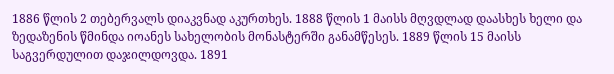1886 წლის 2 თებერვალს დიაკვნად აკურთხეს. 1888 წლის 1 მაისს მღვდლად დაასხეს ხელი და ზედაზენის წმინდა იოანეს სახელობის მონასტერში განამწესეს. 1889 წლის 15 მაისს საგვერდულით დაჯილდოვდა. 1891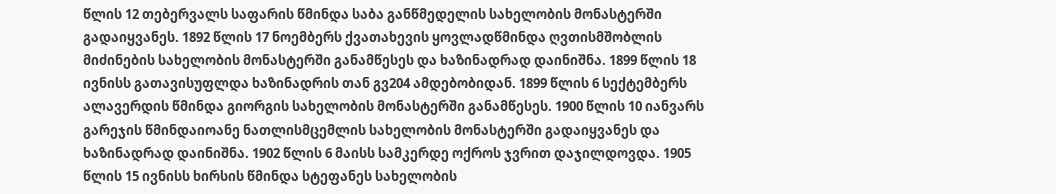წლის 12 თებერვალს საფარის წმინდა საბა განწმედელის სახელობის მონასტერში გადაიყვანეს. 1892 წლის 17 ნოემბერს ქვათახევის ყოვლადწმინდა ღვთისმშობლის მიძინების სახელობის მონასტერში განამწესეს და ხაზინადრად დაინიშნა. 1899 წლის 18 ივნისს გათავისუფლდა ხაზინადრის თან გვ204 ამდებობიდან. 1899 წლის 6 სექტემბერს ალავერდის წმინდა გიორგის სახელობის მონასტერში განამწესეს. 1900 წლის 10 იანვარს გარეჯის წმინდაიოანე ნათლისმცემლის სახელობის მონასტერში გადაიყვანეს და ხაზინადრად დაინიშნა. 1902 წლის 6 მაისს სამკერდე ოქროს ჯვრით დაჯილდოვდა. 1905 წლის 15 ივნისს ხირსის წმინდა სტეფანეს სახელობის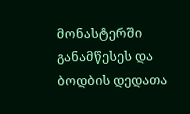მონასტერში განამწესეს და ბოდბის დედათა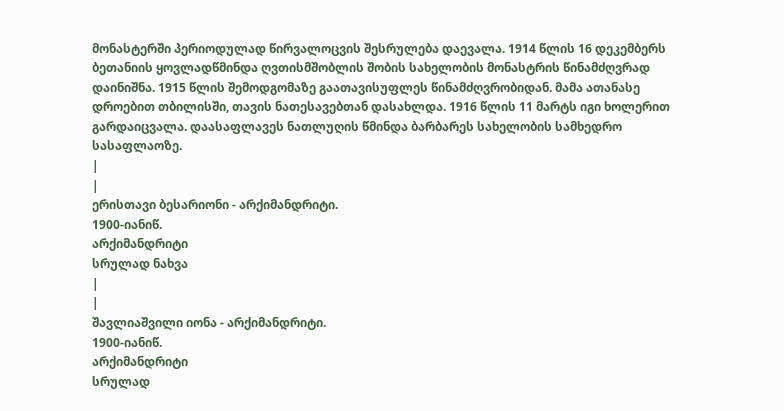მონასტერში პერიოდულად წირვალოცვის შესრულება დაევალა. 1914 წლის 16 დეკემბერს ბეთანიის ყოვლადწმინდა ღვთისმშობლის შობის სახელობის მონასტრის წინამძღვრად დაინიშნა. 1915 წლის შემოდგომაზე გაათავისუფლეს წინამძღვრობიდან. მამა ათანასე დროებით თბილისში, თავის ნათესავებთან დასახლდა. 1916 წლის 11 მარტს იგი ხოლერით გარდაიცვალა. დაასაფლავეს ნათლუღის წმინდა ბარბარეს სახელობის სამხედრო სასაფლაოზე.
|
|
ერისთავი ბესარიონი - არქიმანდრიტი.
1900-იანიწ.
არქიმანდრიტი
სრულად ნახვა
|
|
შავლიაშვილი იონა - არქიმანდრიტი.
1900-იანიწ.
არქიმანდრიტი
სრულად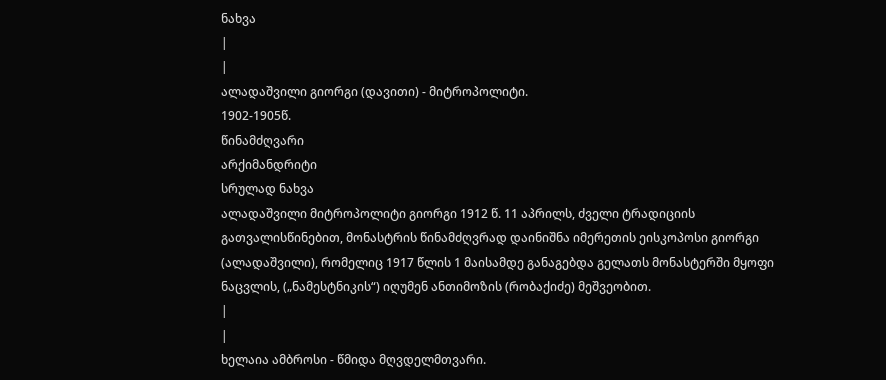ნახვა
|
|
ალადაშვილი გიორგი (დავითი) - მიტროპოლიტი.
1902-1905წ.
წინამძღვარი
არქიმანდრიტი
სრულად ნახვა
ალადაშვილი მიტროპოლიტი გიორგი 1912 წ. 11 აპრილს, ძველი ტრადიციის გათვალისწინებით, მონასტრის წინამძღვრად დაინიშნა იმერეთის ეისკოპოსი გიორგი (ალადაშვილი), რომელიც 1917 წლის 1 მაისამდე განაგებდა გელათს მონასტერში მყოფი ნაცვლის, („ნამესტნიკის“) იღუმენ ანთიმოზის (რობაქიძე) მეშვეობით.
|
|
ხელაია ამბროსი - წმიდა მღვდელმთვარი.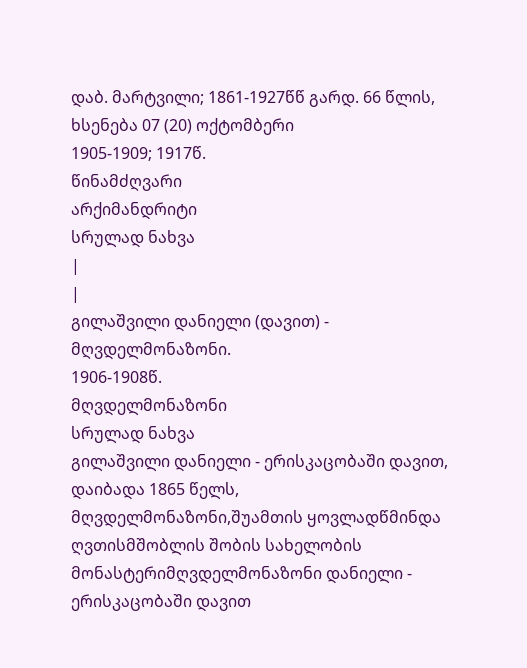დაბ. მარტვილი; 1861-1927წწ გარდ. 66 წლის, ხსენება 07 (20) ოქტომბერი
1905-1909; 1917წ.
წინამძღვარი
არქიმანდრიტი
სრულად ნახვა
|
|
გილაშვილი დანიელი (დავით) - მღვდელმონაზონი.
1906-1908წ.
მღვდელმონაზონი
სრულად ნახვა
გილაშვილი დანიელი - ერისკაცობაში დავით, დაიბადა 1865 წელს, მღვდელმონაზონი,შუამთის ყოვლადწმინდა ღვთისმშობლის შობის სახელობის მონასტერიმღვდელმონაზონი დანიელი - ერისკაცობაში დავით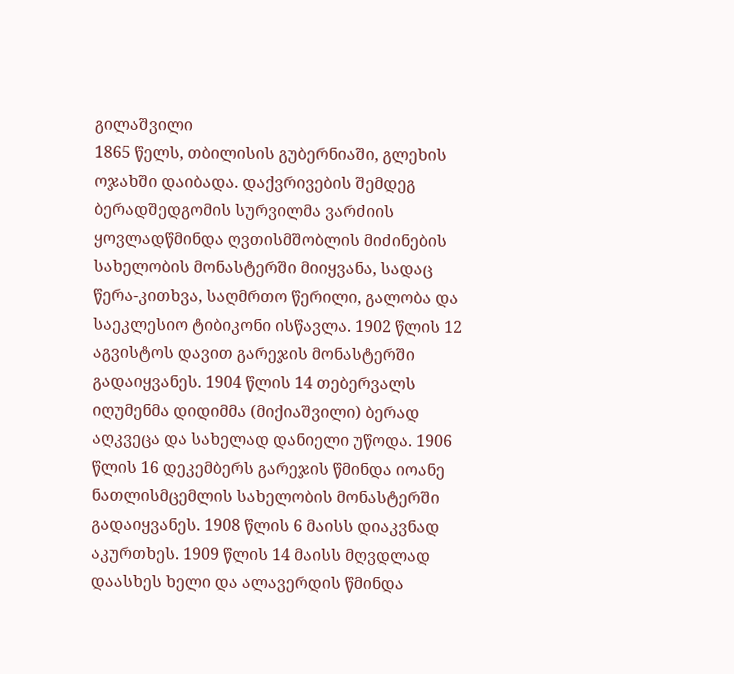გილაშვილი
1865 წელს, თბილისის გუბერნიაში, გლეხის ოჯახში დაიბადა. დაქვრივების შემდეგ ბერადშედგომის სურვილმა ვარძიის ყოვლადწმინდა ღვთისმშობლის მიძინების სახელობის მონასტერში მიიყვანა, სადაც წერა-კითხვა, საღმრთო წერილი, გალობა და საეკლესიო ტიბიკონი ისწავლა. 1902 წლის 12 აგვისტოს დავით გარეჯის მონასტერში გადაიყვანეს. 1904 წლის 14 თებერვალს იღუმენმა დიდიმმა (მიქიაშვილი) ბერად აღკვეცა და სახელად დანიელი უწოდა. 1906 წლის 16 დეკემბერს გარეჯის წმინდა იოანე ნათლისმცემლის სახელობის მონასტერში გადაიყვანეს. 1908 წლის 6 მაისს დიაკვნად აკურთხეს. 1909 წლის 14 მაისს მღვდლად დაასხეს ხელი და ალავერდის წმინდა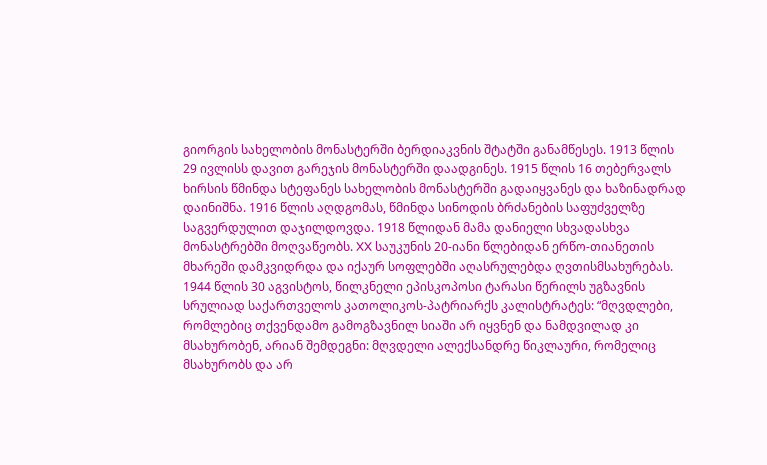გიორგის სახელობის მონასტერში ბერდიაკვნის შტატში განამწესეს. 1913 წლის 29 ივლისს დავით გარეჯის მონასტერში დაადგინეს. 1915 წლის 16 თებერვალს ხირსის წმინდა სტეფანეს სახელობის მონასტერში გადაიყვანეს და ხაზინადრად დაინიშნა. 1916 წლის აღდგომას, წმინდა სინოდის ბრძანების საფუძველზე საგვერდულით დაჯილდოვდა. 1918 წლიდან მამა დანიელი სხვადასხვა მონასტრებში მოღვაწეობს. XX საუკუნის 20-იანი წლებიდან ერწო-თიანეთის მხარეში დამკვიდრდა და იქაურ სოფლებში აღასრულებდა ღვთისმსახურებას. 1944 წლის 30 აგვისტოს, წილკნელი ეპისკოპოსი ტარასი წერილს უგზავნის სრულიად საქართველოს კათოლიკოს-პატრიარქს კალისტრატეს: “მღვდლები, რომლებიც თქვენდამო გამოგზავნილ სიაში არ იყვნენ და ნამდვილად კი მსახურობენ, არიან შემდეგნი: მღვდელი ალექსანდრე წიკლაური, რომელიც მსახურობს და არ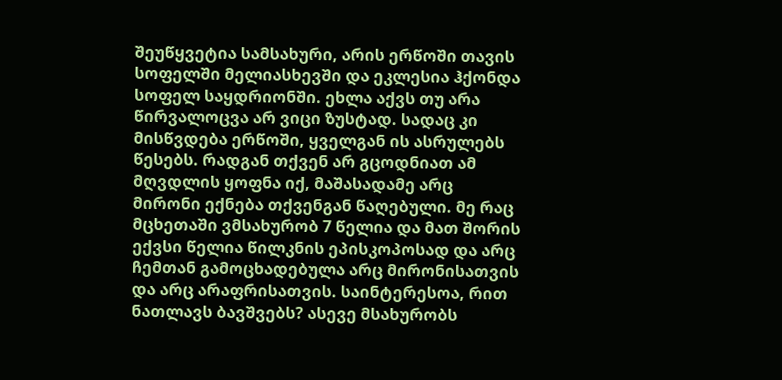შეუწყვეტია სამსახური, არის ერწოში თავის სოფელში მელიასხევში და ეკლესია ჰქონდა სოფელ საყდრიონში. ეხლა აქვს თუ არა წირვალოცვა არ ვიცი ზუსტად. სადაც კი მისწვდება ერწოში, ყველგან ის ასრულებს წესებს. რადგან თქვენ არ გცოდნიათ ამ მღვდლის ყოფნა იქ, მაშასადამე არც მირონი ექნება თქვენგან წაღებული. მე რაც მცხეთაში ვმსახურობ 7 წელია და მათ შორის ექვსი წელია წილკნის ეპისკოპოსად და არც ჩემთან გამოცხადებულა არც მირონისათვის და არც არაფრისათვის. საინტერესოა, რით ნათლავს ბავშვებს? ასევე მსახურობს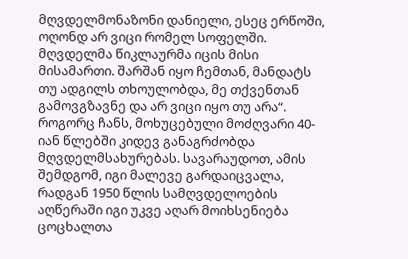მღვდელმონაზონი დანიელი, ესეც ერწოში, ოღონდ არ ვიცი რომელ სოფელში. მღვდელმა წიკლაურმა იცის მისი მისამართი. შარშან იყო ჩემთან, მანდატს თუ ადგილს თხოულობდა, მე თქვენთან გამოვგზავნე და არ ვიცი იყო თუ არა“. როგორც ჩანს, მოხუცებული მოძღვარი 40-იან წლებში კიდევ განაგრძობდა მღვდელმსახურებას. სავარაუდოთ, ამის შემდგომ, იგი მალევე გარდაიცვალა, რადგან 1950 წლის სამღვდელოების აღწერაში იგი უკვე აღარ მოიხსენიება ცოცხალთა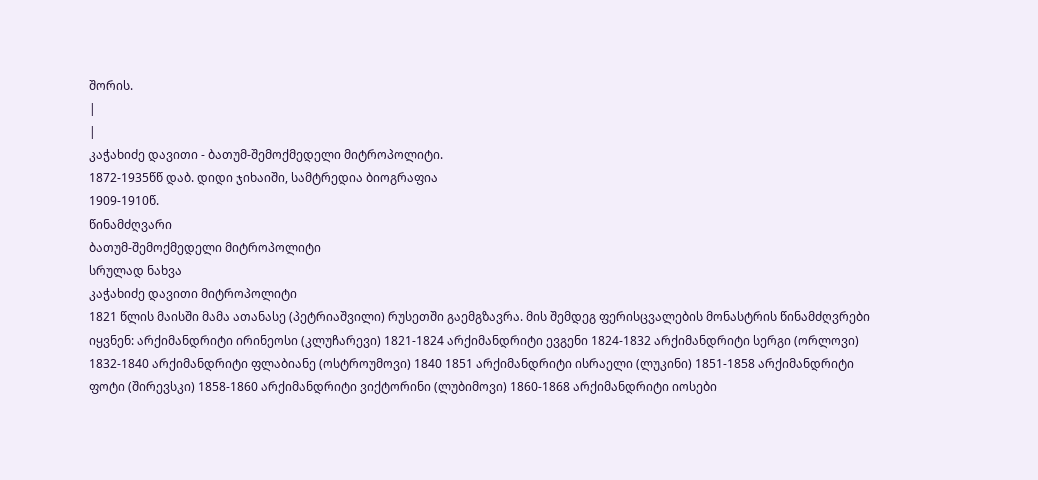შორის.
|
|
კაჭახიძე დავითი - ბათუმ-შემოქმედელი მიტროპოლიტი.
1872-1935წწ დაბ. დიდი ჯიხაიში, სამტრედია ბიოგრაფია
1909-1910წ.
წინამძღვარი
ბათუმ-შემოქმედელი მიტროპოლიტი
სრულად ნახვა
კაჭახიძე დავითი მიტროპოლიტი
1821 წლის მაისში მამა ათანასე (პეტრიაშვილი) რუსეთში გაემგზავრა. მის შემდეგ ფერისცვალების მონასტრის წინამძღვრები იყვნენ: არქიმანდრიტი ირინეოსი (კლუჩარევი) 1821-1824 არქიმანდრიტი ევგენი 1824-1832 არქიმანდრიტი სერგი (ორლოვი) 1832-1840 არქიმანდრიტი ფლაბიანე (ოსტროუმოვი) 1840 1851 არქიმანდრიტი ისრაელი (ლუკინი) 1851-1858 არქიმანდრიტი ფოტი (შირევსკი) 1858-1860 არქიმანდრიტი ვიქტორინი (ლუბიმოვი) 1860-1868 არქიმანდრიტი იოსები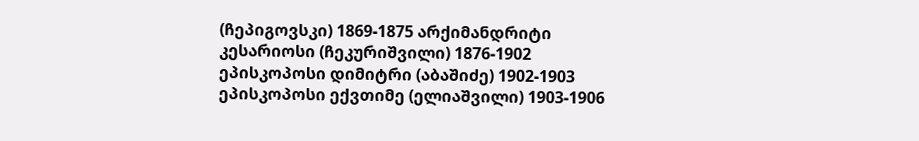(ჩეპიგოვსკი) 1869-1875 არქიმანდრიტი კესარიოსი (ჩეკურიშვილი) 1876-1902 ეპისკოპოსი დიმიტრი (აბაშიძე) 1902-1903 ეპისკოპოსი ექვთიმე (ელიაშვილი) 1903-1906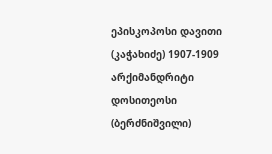ეპისკოპოსი დავითი (კაჭახიძე) 1907-1909 არქიმანდრიტი დოსითეოსი (ბერძნიშვილი)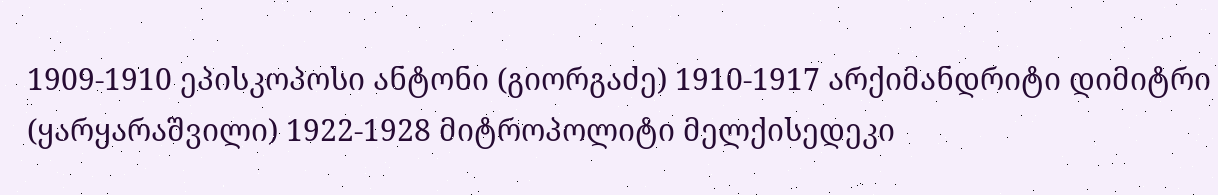1909-1910 ეპისკოპოსი ანტონი (გიორგაძე) 1910-1917 არქიმანდრიტი დიმიტრი (ყარყარაშვილი) 1922-1928 მიტროპოლიტი მელქისედეკი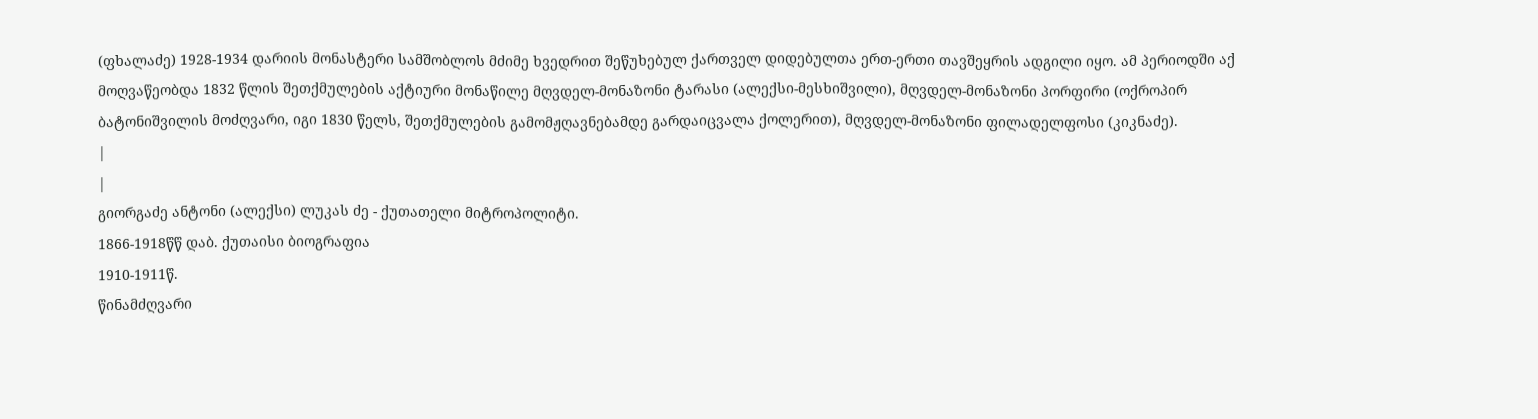(ფხალაძე) 1928-1934 დარიის მონასტერი სამშობლოს მძიმე ხვედრით შეწუხებულ ქართველ დიდებულთა ერთ-ერთი თავშეყრის ადგილი იყო. ამ პერიოდში აქ მოღვაწეობდა 1832 წლის შეთქმულების აქტიური მონაწილე მღვდელ-მონაზონი ტარასი (ალექსი-მესხიშვილი), მღვდელ-მონაზონი პორფირი (ოქროპირ ბატონიშვილის მოძღვარი, იგი 1830 წელს, შეთქმულების გამომჟღავნებამდე გარდაიცვალა ქოლერით), მღვდელ-მონაზონი ფილადელფოსი (კიკნაძე).
|
|
გიორგაძე ანტონი (ალექსი) ლუკას ძე - ქუთათელი მიტროპოლიტი.
1866-1918წწ დაბ. ქუთაისი ბიოგრაფია
1910-1911წ.
წინამძღვარი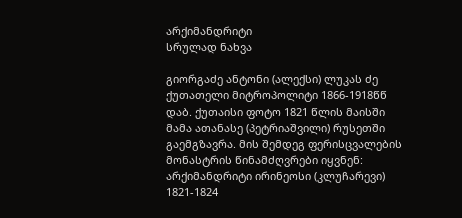არქიმანდრიტი
სრულად ნახვა

გიორგაძე ანტონი (ალექსი) ლუკას ძე ქუთათელი მიტროპოლიტი 1866-1918წწ დაბ. ქუთაისი ფოტო 1821 წლის მაისში მამა ათანასე (პეტრიაშვილი) რუსეთში გაემგზავრა. მის შემდეგ ფერისცვალების მონასტრის წინამძღვრები იყვნენ: არქიმანდრიტი ირინეოსი (კლუჩარევი) 1821-1824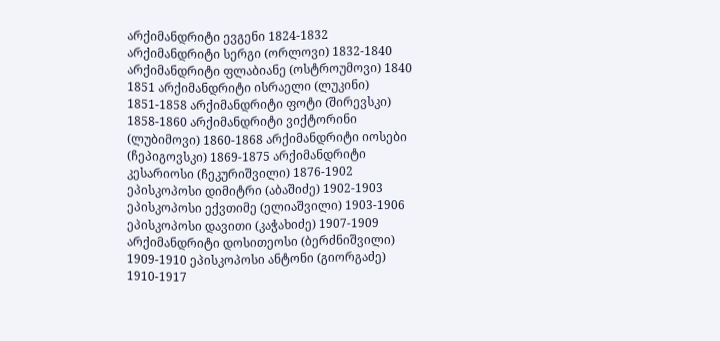არქიმანდრიტი ევგენი 1824-1832 არქიმანდრიტი სერგი (ორლოვი) 1832-1840 არქიმანდრიტი ფლაბიანე (ოსტროუმოვი) 1840 1851 არქიმანდრიტი ისრაელი (ლუკინი) 1851-1858 არქიმანდრიტი ფოტი (შირევსკი) 1858-1860 არქიმანდრიტი ვიქტორინი (ლუბიმოვი) 1860-1868 არქიმანდრიტი იოსები (ჩეპიგოვსკი) 1869-1875 არქიმანდრიტი კესარიოსი (ჩეკურიშვილი) 1876-1902 ეპისკოპოსი დიმიტრი (აბაშიძე) 1902-1903 ეპისკოპოსი ექვთიმე (ელიაშვილი) 1903-1906 ეპისკოპოსი დავითი (კაჭახიძე) 1907-1909 არქიმანდრიტი დოსითეოსი (ბერძნიშვილი) 1909-1910 ეპისკოპოსი ანტონი (გიორგაძე) 1910-1917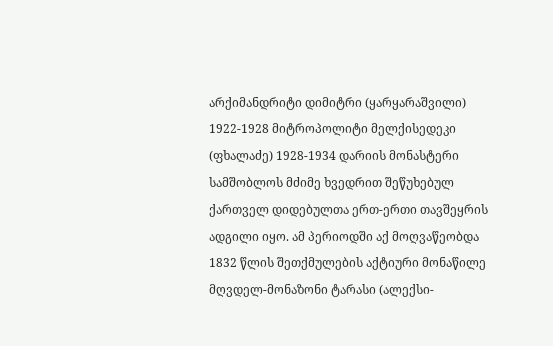არქიმანდრიტი დიმიტრი (ყარყარაშვილი) 1922-1928 მიტროპოლიტი მელქისედეკი (ფხალაძე) 1928-1934 დარიის მონასტერი სამშობლოს მძიმე ხვედრით შეწუხებულ ქართველ დიდებულთა ერთ-ერთი თავშეყრის ადგილი იყო. ამ პერიოდში აქ მოღვაწეობდა 1832 წლის შეთქმულების აქტიური მონაწილე მღვდელ-მონაზონი ტარასი (ალექსი-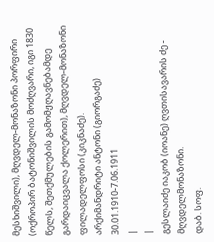მესხიშვილი), მღვდელ-მონაზონი პორფირი (ოქროპირ ბატონიშვილის მოძღვარი, იგი 1830 წელს, შეთქმულების გამომჟღავნებამდე გარდაიცვალა ქოლერით), მღვდელ-მონაზონი ფილადელფოსი (კიკნაძე).
არქიმანდრიტი ანტონი (გიორგაძე) 30.01.1910-7.06.1911
|
|
გესლაიძე იაკობ (იოანე) ღვთისავარის ძე - მღვდელმონაზონი.
დაბ. სოფ.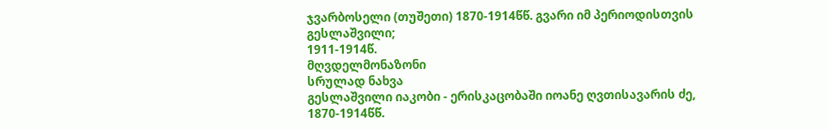ჯვარბოსელი (თუშეთი) 1870-1914წწ. გვარი იმ პერიოდისთვის გესლაშვილი;
1911-1914წ.
მღვდელმონაზონი
სრულად ნახვა
გესლაშვილი იაკობი - ერისკაცობაში იოანე ღვთისავარის ძე, 1870-1914წწ.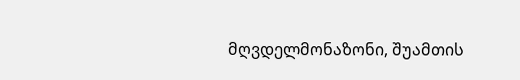მღვდელმონაზონი, შუამთის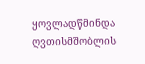ყოვლადწმინდა ღვთისმშობლის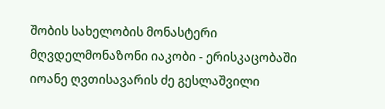შობის სახელობის მონასტერი
მღვდელმონაზონი იაკობი - ერისკაცობაში იოანე ღვთისავარის ძე გესლაშვილი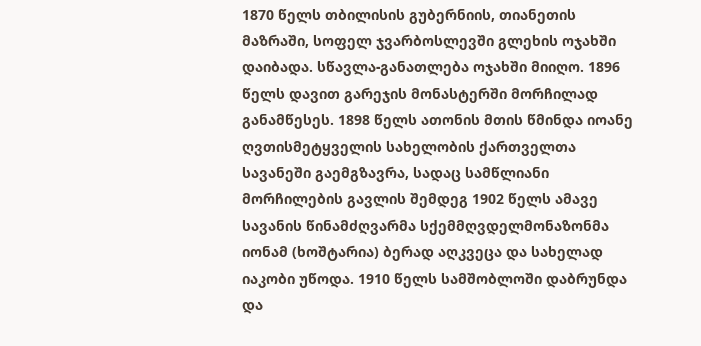1870 წელს თბილისის გუბერნიის, თიანეთის მაზრაში, სოფელ ჯვარბოსლევში გლეხის ოჯახში დაიბადა. სწავლა-განათლება ოჯახში მიიღო. 1896 წელს დავით გარეჯის მონასტერში მორჩილად განამწესეს. 1898 წელს ათონის მთის წმინდა იოანე ღვთისმეტყველის სახელობის ქართველთა სავანეში გაემგზავრა, სადაც სამწლიანი მორჩილების გავლის შემდეგ 1902 წელს ამავე სავანის წინამძღვარმა სქემმღვდელმონაზონმა იონამ (ხოშტარია) ბერად აღკვეცა და სახელად იაკობი უწოდა. 1910 წელს სამშობლოში დაბრუნდა და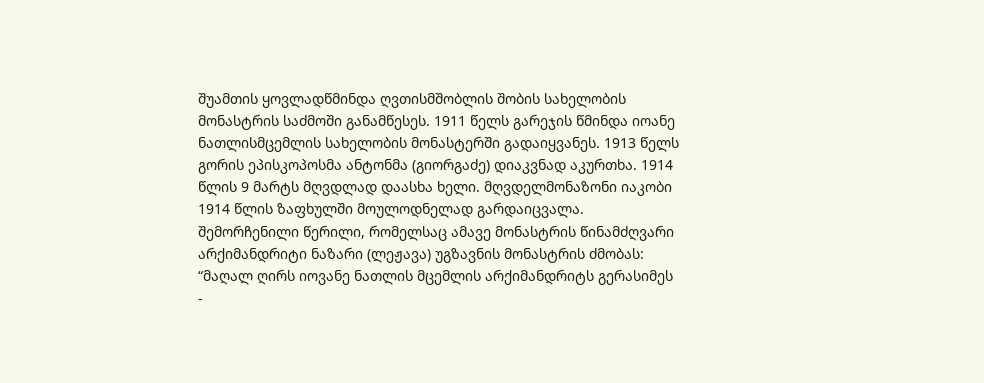შუამთის ყოვლადწმინდა ღვთისმშობლის შობის სახელობის მონასტრის საძმოში განამწესეს. 1911 წელს გარეჯის წმინდა იოანე ნათლისმცემლის სახელობის მონასტერში გადაიყვანეს. 1913 წელს გორის ეპისკოპოსმა ანტონმა (გიორგაძე) დიაკვნად აკურთხა. 1914 წლის 9 მარტს მღვდლად დაასხა ხელი. მღვდელმონაზონი იაკობი 1914 წლის ზაფხულში მოულოდნელად გარდაიცვალა. შემორჩენილი წერილი, რომელსაც ამავე მონასტრის წინამძღვარი არქიმანდრიტი ნაზარი (ლეჟავა) უგზავნის მონასტრის ძმობას: “მაღალ ღირს იოვანე ნათლის მცემლის არქიმანდრიტს გერასიმეს -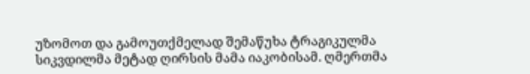უზომოთ და გამოუთქმელად შემაწუხა ტრაგიკულმა სიკვდილმა მეტად ღირსის მამა იაკობისამ. ღმერთმა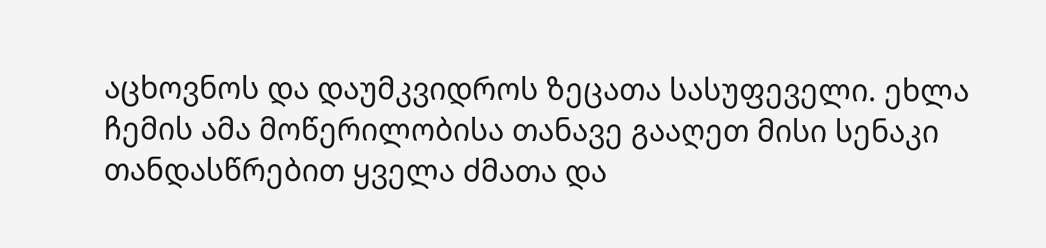აცხოვნოს და დაუმკვიდროს ზეცათა სასუფეველი. ეხლა ჩემის ამა მოწერილობისა თანავე გააღეთ მისი სენაკი თანდასწრებით ყველა ძმათა და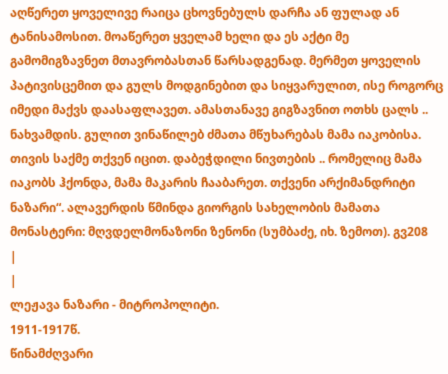აღწერეთ ყოველივე რაიცა ცხოვნებულს დარჩა ან ფულად ან ტანისამოსით. მოაწერეთ ყველამ ხელი და ეს აქტი მე გამომიგზავნეთ მთავრობასთან წარსადგენად. მერმეთ ყოველის პატივისცემით და გულს მოდგინებით და სიყვარულით, ისე როგორც იმედი მაქვს დაასაფლავეთ. ამასთანავე გიგზავნით ოთხს ცალს .. ნახვამდის. გულით ვინაწილებ ძმათა მწუხარებას მამა იაკობისა. თივის საქმე თქვენ იცით. დაბეჭდილი ნივთების .. რომელიც მამა იაკობს ჰქონდა, მამა მაკარის ჩააბარეთ. თქვენი არქიმანდრიტი ნაზარი“. ალავერდის წმინდა გიორგის სახელობის მამათა მონასტერი: მღვდელმონაზონი ზენონი (სუმბაძე, იხ. ზემოთ). გვ208
|
|
ლეჟავა ნაზარი - მიტროპოლიტი.
1911-1917წ.
წინამძღვარი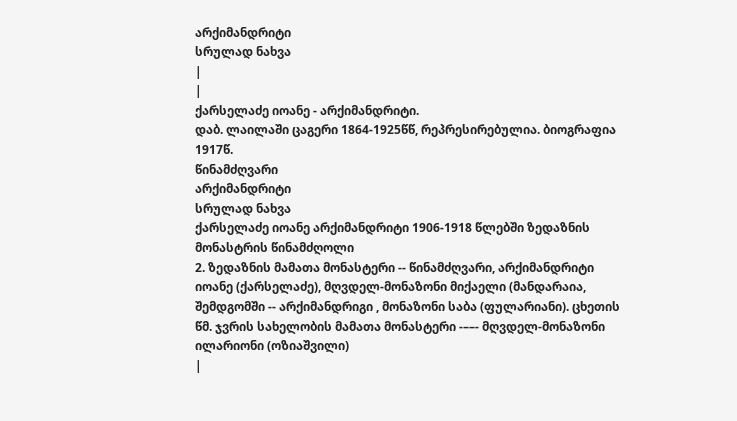არქიმანდრიტი
სრულად ნახვა
|
|
ქარსელაძე იოანე - არქიმანდრიტი.
დაბ. ლაილაში ცაგერი 1864-1925წწ, რეპრესირებულია. ბიოგრაფია
1917წ.
წინამძღვარი
არქიმანდრიტი
სრულად ნახვა
ქარსელაძე იოანე არქიმანდრიტი 1906-1918 წლებში ზედაზნის მონასტრის წინამძღოლი
2. ზედაზნის მამათა მონასტერი -- წინამძღვარი, არქიმანდრიტი იოანე (ქარსელაძე), მღვდელ-მონაზონი მიქაელი (მანდარაია, შემდგომში -- არქიმანდრიგი , მონაზონი საბა (ფულარიანი). ცხეთის წმ. ჯვრის სახელობის მამათა მონასტერი -––- მღვდელ-მონაზონი ილარიონი (ოზიაშვილი)
|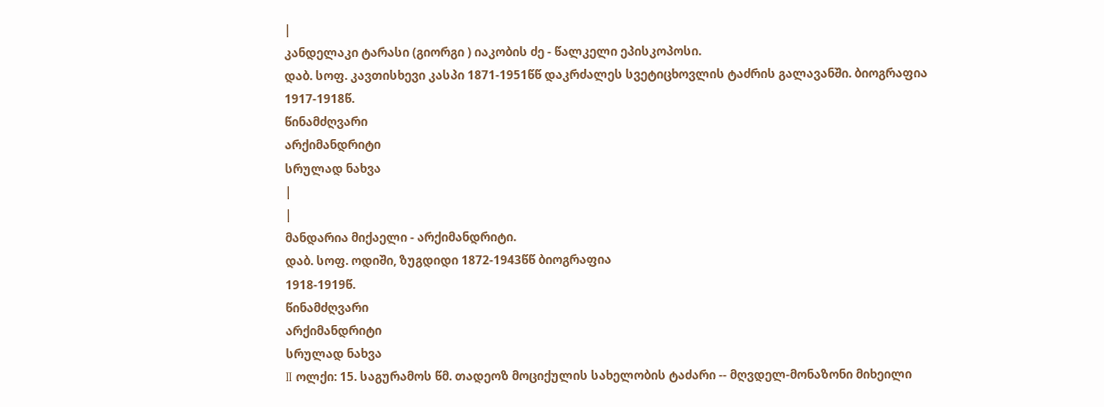|
კანდელაკი ტარასი (გიორგი ) იაკობის ძე - წალკელი ეპისკოპოსი.
დაბ. სოფ. კავთისხევი კასპი 1871-1951წწ დაკრძალეს სვეტიცხოვლის ტაძრის გალავანში. ბიოგრაფია
1917-1918წ.
წინამძღვარი
არქიმანდრიტი
სრულად ნახვა
|
|
მანდარია მიქაელი - არქიმანდრიტი.
დაბ. სოფ. ოდიში, ზუგდიდი 1872-1943წწ ბიოგრაფია
1918-1919წ.
წინამძღვარი
არქიმანდრიტი
სრულად ნახვა
II ოლქი: 15. საგურამოს წმ. თადეოზ მოციქულის სახელობის ტაძარი -- მღვდელ-მონაზონი მიხეილი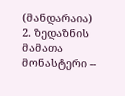(მანდარაია)
2. ზედაზნის მამათა მონასტერი --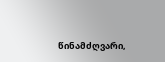წინამძღვარი,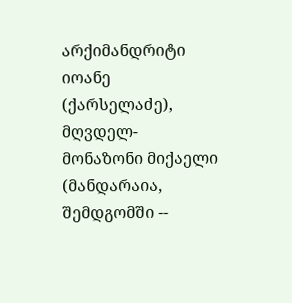არქიმანდრიტი იოანე (ქარსელაძე), მღვდელ-მონაზონი მიქაელი (მანდარაია, შემდგომში --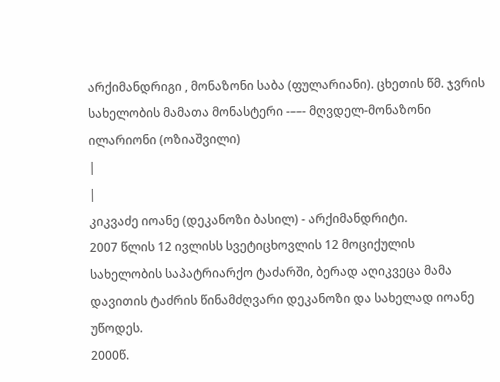არქიმანდრიგი , მონაზონი საბა (ფულარიანი). ცხეთის წმ. ჯვრის სახელობის მამათა მონასტერი -––- მღვდელ-მონაზონი ილარიონი (ოზიაშვილი)
|
|
კიკვაძე იოანე (დეკანოზი ბასილ) - არქიმანდრიტი.
2007 წლის 12 ივლისს სვეტიცხოვლის 12 მოციქულის სახელობის საპატრიარქო ტაძარში, ბერად აღიკვეცა მამა დავითის ტაძრის წინამძღვარი დეკანოზი და სახელად იოანე უწოდეს.
2000წ.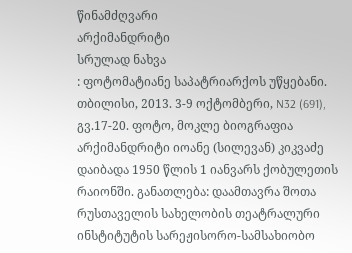წინამძღვარი
არქიმანდრიტი
სრულად ნახვა
: ფოტომატიანე საპატრიარქოს უწყებანი. თბილისი, 2013. 3-9 ოქტომბერი, N32 (691), გვ.17-20. ფოტო, მოკლე ბიოგრაფია არქიმანდრიტი იოანე (სილევან) კიკვაძე დაიბადა 1950 წლის 1 იანვარს ქობულეთის რაიონში. განათლება: დაამთავრა შოთა რუსთაველის სახელობის თეატრალური ინსტიტუტის სარეჟისორო-სამსახიობო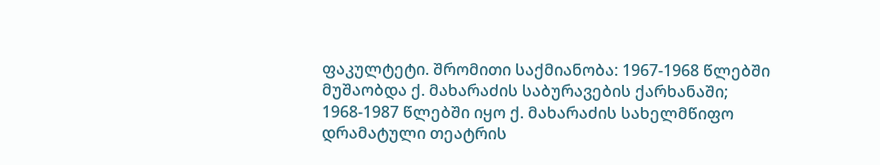ფაკულტეტი. შრომითი საქმიანობა: 1967-1968 წლებში მუშაობდა ქ. მახარაძის საბურავების ქარხანაში; 1968-1987 წლებში იყო ქ. მახარაძის სახელმწიფო დრამატული თეატრის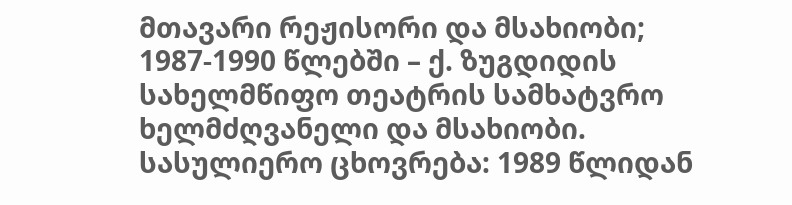მთავარი რეჟისორი და მსახიობი; 1987-1990 წლებში – ქ. ზუგდიდის სახელმწიფო თეატრის სამხატვრო ხელმძღვანელი და მსახიობი.
სასულიერო ცხოვრება: 1989 წლიდან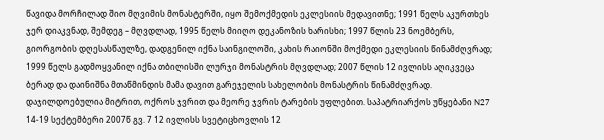წავიდა მორჩილად შიო მღვიმის მონასტერში, იყო შემოქმედის ეკლესიის მედავითნე; 1991 წელს აკურთხეს ჯერ დიაკვნად, შემდეგ – მღვდლად, 1995 წელს მიიღო დეკანოზის ხარისხი; 1997 წლის 23 ნოემბერს, გიორგობის დღესასწაულზე, დადგენილ იქნა საინგილოში, კახის რაიონში მოქმედი ეკლესიის წინამძღვრად; 1999 წელს გადმოყვანილ იქნა თბილისში ლურჯი მონასტრის მღვდლად; 2007 წლის 12 ივლისს აღიკვეცა ბერად და დაინიშნა მთაწმინდის მამა დავით გარეჯელის სახელობის მონასტრის წინამძღვრად. დაჯილდოებულია მიტრით, ოქროს ჯვრით და მეორე ჯვრის ტარების უფლებით. საპატრიარქოს უწყებანი N27 14-19 სექტემბერი 2007წ გვ. 7 12 ივლისს სვეტიცხოვლის 12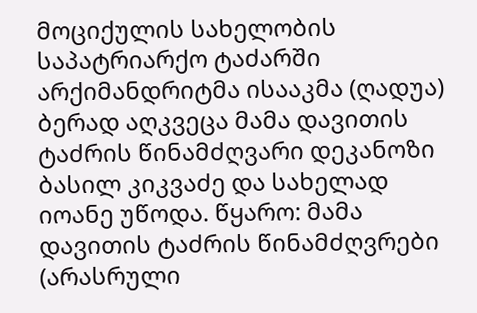მოციქულის სახელობის საპატრიარქო ტაძარში არქიმანდრიტმა ისააკმა (ღადუა) ბერად აღკვეცა მამა დავითის ტაძრის წინამძღვარი დეკანოზი ბასილ კიკვაძე და სახელად იოანე უწოდა. წყარო: მამა დავითის ტაძრის წინამძღვრები (არასრული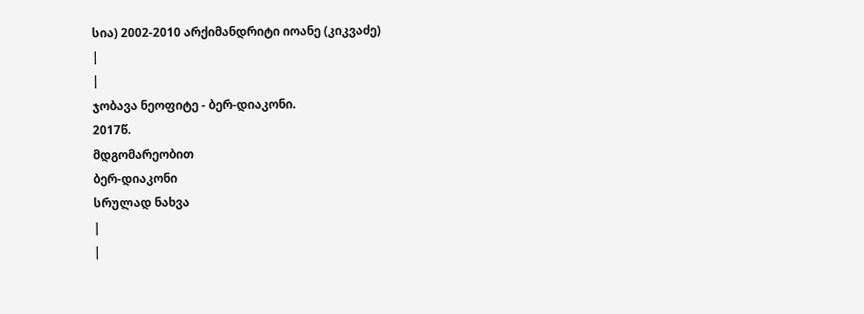სია) 2002-2010 არქიმანდრიტი იოანე (კიკვაძე)
|
|
ჯობავა ნეოფიტე - ბერ-დიაკონი.
2017წ.
მდგომარეობით
ბერ-დიაკონი
სრულად ნახვა
|
|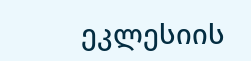ეკლესიის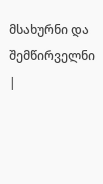მსახურნი და შემწირველნი |